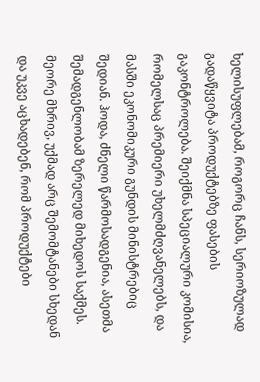ხელისუფლებამ, როგორც ჩანს, სერიოზულად გადაწყვიტა პროდუქტებზე ფასების გაკონტროლება. შეიქმნა სპეციალური კომისია, რომელსაც პრემიერი უხელმძღვანელებს, და მასში ეკონომიკური გუნდის მინისტრებიც შედიან. ჰოდა, ძნელი წარმოსადგენია, ასეთმა შემადგენლობამ ზერელედ მიხედოს საქმეს. მეორე მხრივ, უქმად არც შემომტანები სხედან და უკვე აცხადებენ, რომ პროდუქტები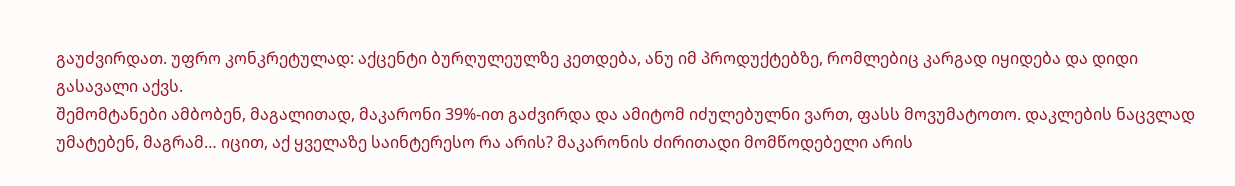გაუძვირდათ. უფრო კონკრეტულად: აქცენტი ბურღულეულზე კეთდება, ანუ იმ პროდუქტებზე, რომლებიც კარგად იყიდება და დიდი გასავალი აქვს.
შემომტანები ამბობენ, მაგალითად, მაკარონი 39%-ით გაძვირდა და ამიტომ იძულებულნი ვართ, ფასს მოვუმატოთო. დაკლების ნაცვლად უმატებენ, მაგრამ… იცით, აქ ყველაზე საინტერესო რა არის? მაკარონის ძირითადი მომწოდებელი არის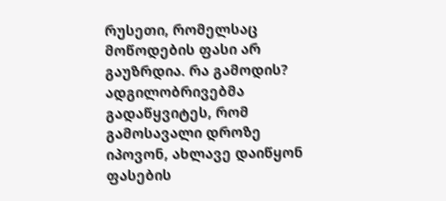რუსეთი, რომელსაც მოწოდების ფასი არ გაუზრდია. რა გამოდის? ადგილობრივებმა გადაწყვიტეს, რომ გამოსავალი დროზე იპოვონ, ახლავე დაიწყონ ფასების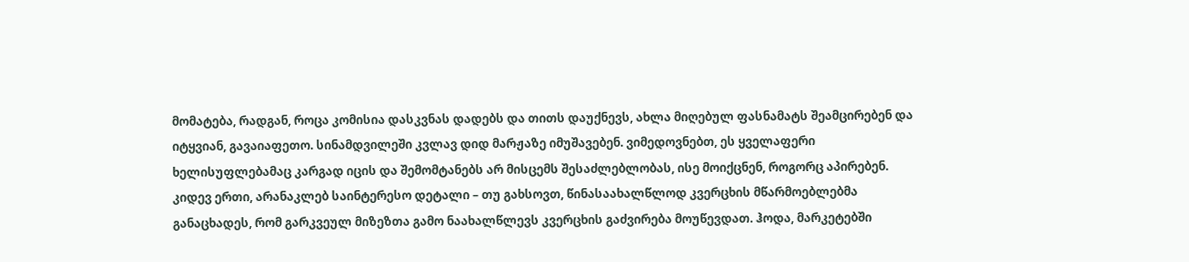მომატება, რადგან, როცა კომისია დასკვნას დადებს და თითს დაუქნევს, ახლა მიღებულ ფასნამატს შეამცირებენ და იტყვიან, გავაიაფეთო. სინამდვილეში კვლავ დიდ მარჟაზე იმუშავებენ. ვიმედოვნებთ, ეს ყველაფერი ხელისუფლებამაც კარგად იცის და შემომტანებს არ მისცემს შესაძლებლობას, ისე მოიქცნენ, როგორც აპირებენ. კიდევ ერთი, არანაკლებ საინტერესო დეტალი – თუ გახსოვთ, წინასაახალწლოდ კვერცხის მწარმოებლებმა განაცხადეს, რომ გარკვეულ მიზეზთა გამო ნაახალწლევს კვერცხის გაძვირება მოუწევდათ. ჰოდა, მარკეტებში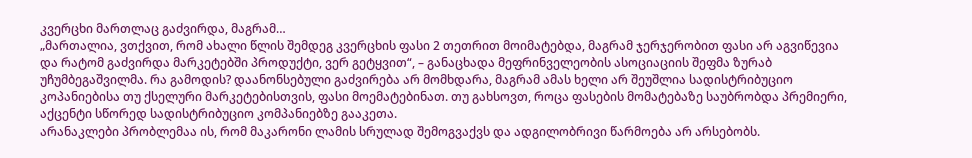კვერცხი მართლაც გაძვირდა, მაგრამ…
„მართალია, ვთქვით, რომ ახალი წლის შემდეგ კვერცხის ფასი 2 თეთრით მოიმატებდა, მაგრამ ჯერჯერობით ფასი არ აგვიწევია და რატომ გაძვირდა მარკეტებში პროდუქტი, ვერ გეტყვით“, – განაცხადა მეფრინველეობის ასოციაციის შეფმა ზურაბ უჩუმბეგაშვილმა. რა გამოდის? დაანონსებული გაძვირება არ მომხდარა, მაგრამ ამას ხელი არ შეუშლია სადისტრიბუციო კოპანიებისა თუ ქსელური მარკეტებისთვის, ფასი მოემატებინათ. თუ გახსოვთ, როცა ფასების მომატებაზე საუბრობდა პრემიერი, აქცენტი სწორედ სადისტრიბუციო კომპანიებზე გააკეთა.
არანაკლები პრობლემაა ის, რომ მაკარონი ლამის სრულად შემოგვაქვს და ადგილობრივი წარმოება არ არსებობს.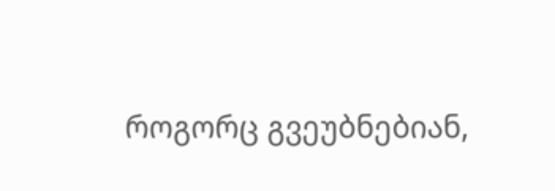როგორც გვეუბნებიან,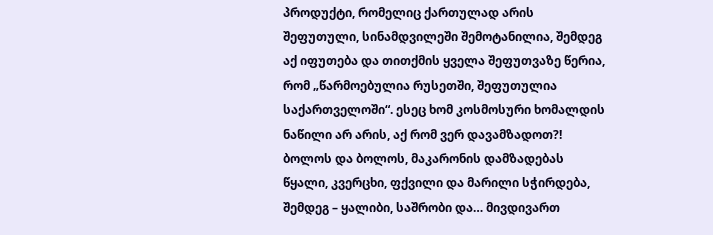პროდუქტი, რომელიც ქართულად არის შეფუთული, სინამდვილეში შემოტანილია, შემდეგ აქ იფუთება და თითქმის ყველა შეფუთვაზე წერია, რომ „წარმოებულია რუსეთში, შეფუთულია საქართველოში“. ესეც ხომ კოსმოსური ხომალდის ნაწილი არ არის, აქ რომ ვერ დავამზადოთ?! ბოლოს და ბოლოს, მაკარონის დამზადებას წყალი, კვერცხი, ფქვილი და მარილი სჭირდება, შემდეგ – ყალიბი, საშრობი და… მივდივართ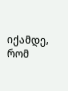იქამდე, რომ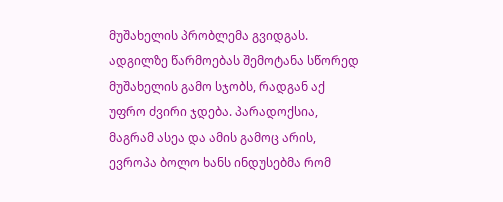მუშახელის პრობლემა გვიდგას. ადგილზე წარმოებას შემოტანა სწორედ მუშახელის გამო სჯობს, რადგან აქ უფრო ძვირი ჯდება. პარადოქსია, მაგრამ ასეა და ამის გამოც არის, ევროპა ბოლო ხანს ინდუსებმა რომ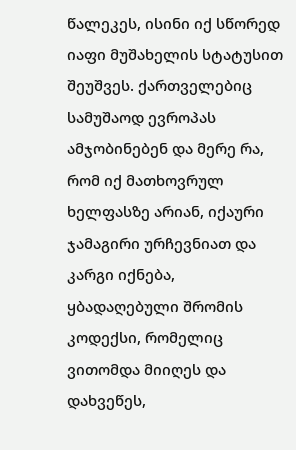წალეკეს, ისინი იქ სწორედ იაფი მუშახელის სტატუსით შეუშვეს. ქართველებიც სამუშაოდ ევროპას ამჯობინებენ და მერე რა, რომ იქ მათხოვრულ ხელფასზე არიან, იქაური ჯამაგირი ურჩევნიათ და კარგი იქნება, ყბადაღებული შრომის კოდექსი, რომელიც ვითომდა მიიღეს და დახვეწეს,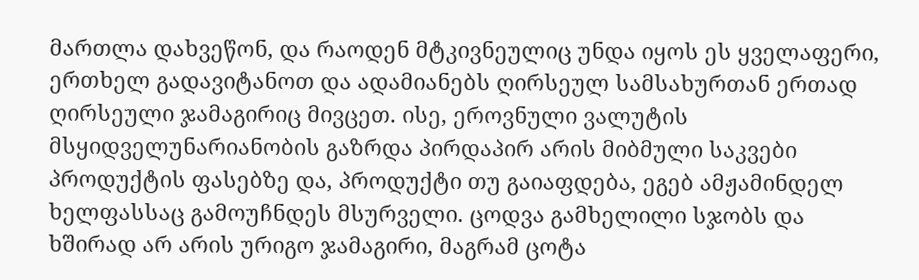მართლა დახვეწონ, და რაოდენ მტკივნეულიც უნდა იყოს ეს ყველაფერი, ერთხელ გადავიტანოთ და ადამიანებს ღირსეულ სამსახურთან ერთად ღირსეული ჯამაგირიც მივცეთ. ისე, ეროვნული ვალუტის მსყიდველუნარიანობის გაზრდა პირდაპირ არის მიბმული საკვები პროდუქტის ფასებზე და, პროდუქტი თუ გაიაფდება, ეგებ ამჟამინდელ ხელფასსაც გამოუჩნდეს მსურველი. ცოდვა გამხელილი სჯობს და ხშირად არ არის ურიგო ჯამაგირი, მაგრამ ცოტა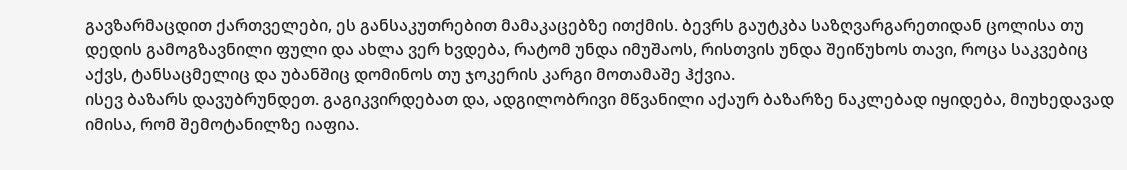გავზარმაცდით ქართველები, ეს განსაკუთრებით მამაკაცებზე ითქმის. ბევრს გაუტკბა საზღვარგარეთიდან ცოლისა თუ დედის გამოგზავნილი ფული და ახლა ვერ ხვდება, რატომ უნდა იმუშაოს, რისთვის უნდა შეიწუხოს თავი, როცა საკვებიც აქვს, ტანსაცმელიც და უბანშიც დომინოს თუ ჯოკერის კარგი მოთამაშე ჰქვია.
ისევ ბაზარს დავუბრუნდეთ. გაგიკვირდებათ და, ადგილობრივი მწვანილი აქაურ ბაზარზე ნაკლებად იყიდება, მიუხედავად იმისა, რომ შემოტანილზე იაფია.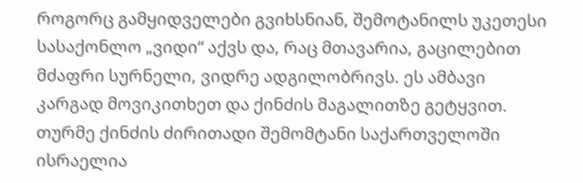როგორც გამყიდველები გვიხსნიან, შემოტანილს უკეთესი სასაქონლო „ვიდი“ აქვს და, რაც მთავარია, გაცილებით მძაფრი სურნელი, ვიდრე ადგილობრივს. ეს ამბავი კარგად მოვიკითხეთ და ქინძის მაგალითზე გეტყვით. თურმე ქინძის ძირითადი შემომტანი საქართველოში ისრაელია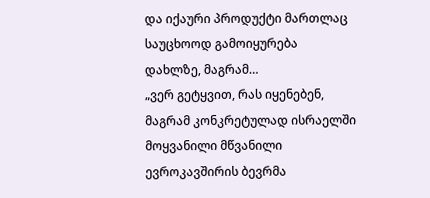და იქაური პროდუქტი მართლაც საუცხოოდ გამოიყურება დახლზე, მაგრამ…
„ვერ გეტყვით, რას იყენებენ, მაგრამ კონკრეტულად ისრაელში მოყვანილი მწვანილი ევროკავშირის ბევრმა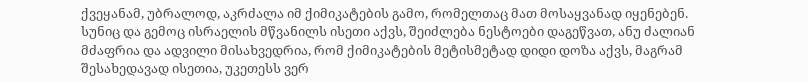ქვეყანამ, უბრალოდ, აკრძალა იმ ქიმიკატების გამო, რომელთაც მათ მოსაყვანად იყენებენ. სუნიც და გემოც ისრაელის მწვანილს ისეთი აქვს, შეიძლება ნესტოები დაგეწვათ, ანუ ძალიან მძაფრია და ადვილი მისახვედრია, რომ ქიმიკატების მეტისმეტად დიდი დოზა აქვს, მაგრამ შესახედავად ისეთია, უკეთესს ვერ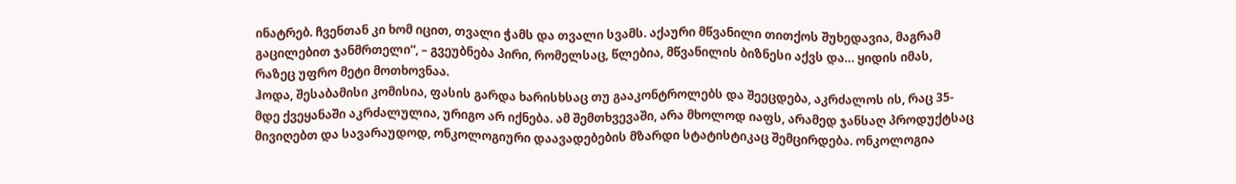ინატრებ. ჩვენთან კი ხომ იცით, თვალი ჭამს და თვალი სვამს. აქაური მწვანილი თითქოს შუხედავია, მაგრამ გაცილებით ჯანმრთელი“, – გვეუბნება პირი, რომელსაც, წლებია, მწვანილის ბიზნესი აქვს და… ყიდის იმას, რაზეც უფრო მეტი მოთხოვნაა.
ჰოდა, შესაბამისი კომისია, ფასის გარდა ხარისხსაც თუ გააკონტროლებს და შეეცდება, აკრძალოს ის, რაც 35-მდე ქვეყანაში აკრძალულია, ურიგო არ იქნება. ამ შემთხვევაში, არა მხოლოდ იაფს, არამედ ჯანსაღ პროდუქტსაც მივიღებთ და სავარაუდოდ, ონკოლოგიური დაავადებების მზარდი სტატისტიკაც შემცირდება. ონკოლოგია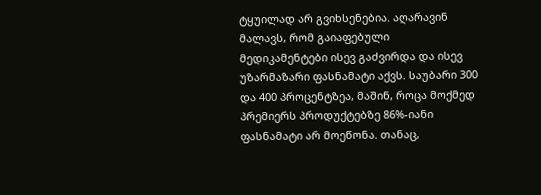ტყუილად არ გვიხსენებია. აღარავინ მალავს, რომ გაიაფებული მედიკამენტები ისევ გაძვირდა და ისევ უზარმაზარი ფასნამატი აქვს. საუბარი 300 და 400 პროცენტზეა, მაშინ, როცა მოქმედ პრემიერს პროდუქტებზე 86%-იანი ფასნამატი არ მოეწონა. თანაც,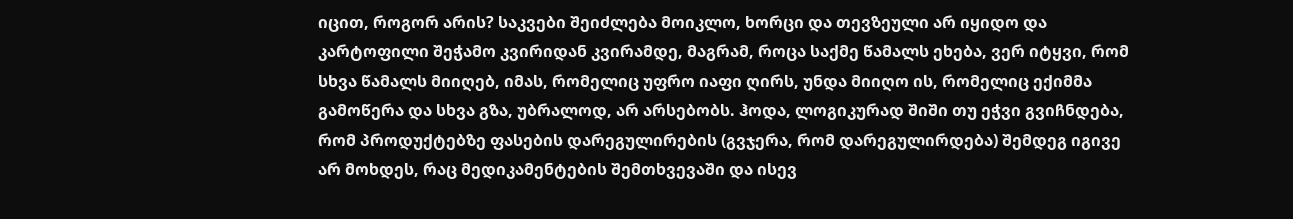იცით, როგორ არის? საკვები შეიძლება მოიკლო, ხორცი და თევზეული არ იყიდო და კარტოფილი შეჭამო კვირიდან კვირამდე, მაგრამ, როცა საქმე წამალს ეხება, ვერ იტყვი, რომ სხვა წამალს მიიღებ, იმას, რომელიც უფრო იაფი ღირს, უნდა მიიღო ის, რომელიც ექიმმა გამოწერა და სხვა გზა, უბრალოდ, არ არსებობს. ჰოდა, ლოგიკურად შიში თუ ეჭვი გვიჩნდება, რომ პროდუქტებზე ფასების დარეგულირების (გვჯერა, რომ დარეგულირდება) შემდეგ იგივე არ მოხდეს, რაც მედიკამენტების შემთხვევაში და ისევ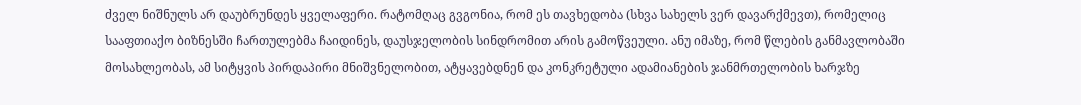ძველ ნიშნულს არ დაუბრუნდეს ყველაფერი. რატომღაც გვგონია, რომ ეს თავხედობა (სხვა სახელს ვერ დავარქმევთ), რომელიც სააფთიაქო ბიზნესში ჩართულებმა ჩაიდინეს, დაუსჯელობის სინდრომით არის გამოწვეული. ანუ იმაზე, რომ წლების განმავლობაში მოსახლეობას, ამ სიტყვის პირდაპირი მნიშვნელობით, ატყავებდნენ და კონკრეტული ადამიანების ჯანმრთელობის ხარჯზე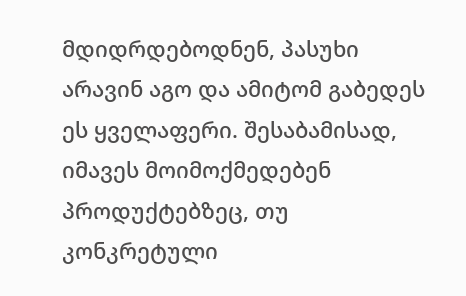მდიდრდებოდნენ, პასუხი არავინ აგო და ამიტომ გაბედეს ეს ყველაფერი. შესაბამისად, იმავეს მოიმოქმედებენ პროდუქტებზეც, თუ კონკრეტული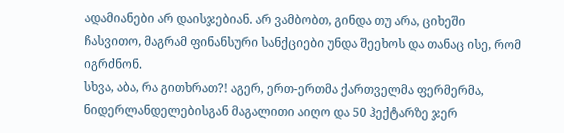ადამიანები არ დაისჯებიან. არ ვამბობთ, გინდა თუ არა, ციხეში ჩასვითო, მაგრამ ფინანსური სანქციები უნდა შეეხოს და თანაც ისე, რომ იგრძნონ.
სხვა, აბა, რა გითხრათ?! აგერ, ერთ-ერთმა ქართველმა ფერმერმა, ნიდერლანდელებისგან მაგალითი აიღო და 50 ჰექტარზე ჯერ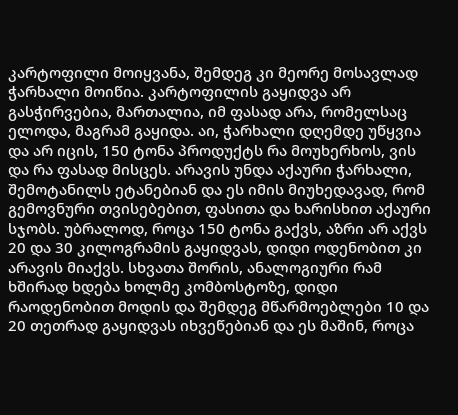კარტოფილი მოიყვანა, შემდეგ კი მეორე მოსავლად ჭარხალი მოიწია. კარტოფილის გაყიდვა არ გასჭირვებია, მართალია, იმ ფასად არა, რომელსაც ელოდა, მაგრამ გაყიდა. აი, ჭარხალი დღემდე უწყვია და არ იცის, 150 ტონა პროდუქტს რა მოუხერხოს, ვის და რა ფასად მისცეს. არავის უნდა აქაური ჭარხალი, შემოტანილს ეტანებიან და ეს იმის მიუხედავად, რომ გემოვნური თვისებებით, ფასითა და ხარისხით აქაური სჯობს. უბრალოდ, როცა 150 ტონა გაქვს, აზრი არ აქვს 20 და 30 კილოგრამის გაყიდვას, დიდი ოდენობით კი არავის მიაქვს. სხვათა შორის, ანალოგიური რამ ხშირად ხდება ხოლმე კომბოსტოზე, დიდი რაოდენობით მოდის და შემდეგ მწარმოებლები 10 და 20 თეთრად გაყიდვას იხვეწებიან და ეს მაშინ, როცა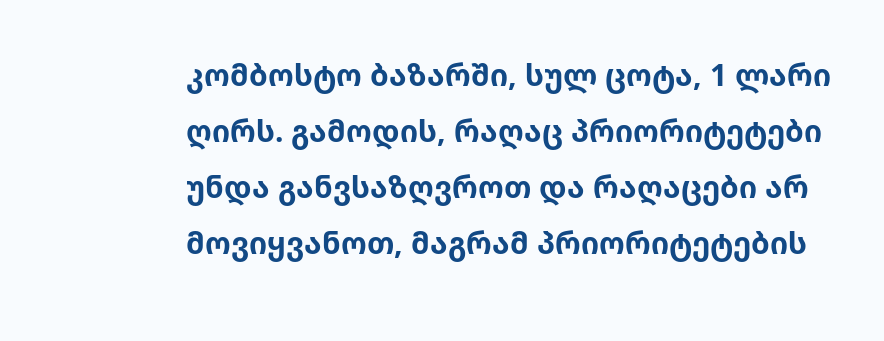კომბოსტო ბაზარში, სულ ცოტა, 1 ლარი ღირს. გამოდის, რაღაც პრიორიტეტები უნდა განვსაზღვროთ და რაღაცები არ მოვიყვანოთ, მაგრამ პრიორიტეტების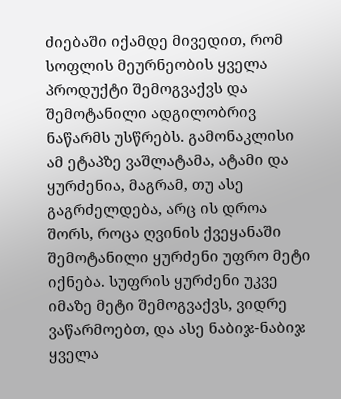ძიებაში იქამდე მივედით, რომ სოფლის მეურნეობის ყველა პროდუქტი შემოგვაქვს და შემოტანილი ადგილობრივ ნაწარმს უსწრებს. გამონაკლისი ამ ეტაპზე ვაშლატამა, ატამი და ყურძენია, მაგრამ, თუ ასე გაგრძელდება, არც ის დროა შორს, როცა ღვინის ქვეყანაში შემოტანილი ყურძენი უფრო მეტი იქნება. სუფრის ყურძენი უკვე იმაზე მეტი შემოგვაქვს, ვიდრე ვაწარმოებთ, და ასე ნაბიჯ-ნაბიჯ ყველა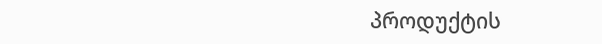პროდუქტის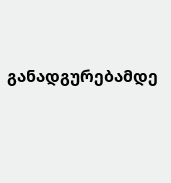განადგურებამდე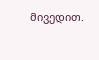მივედით.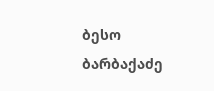ბესო ბარბაქაძე